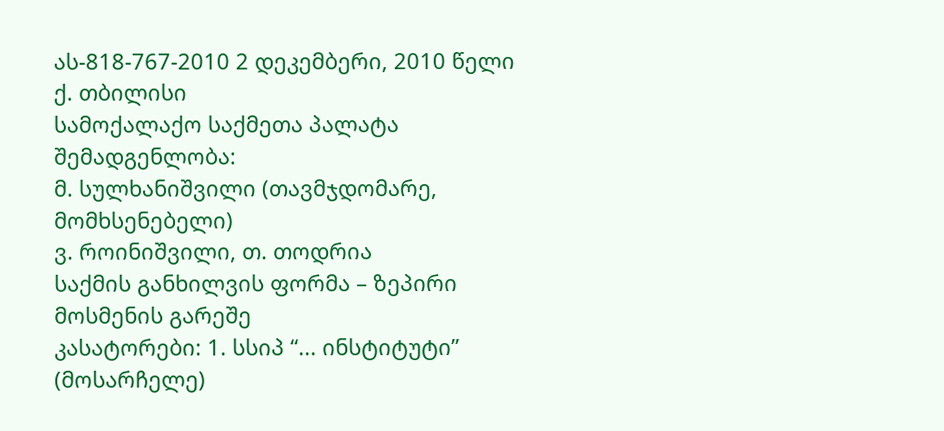ას-818-767-2010 2 დეკემბერი, 2010 წელი
ქ. თბილისი
სამოქალაქო საქმეთა პალატა
შემადგენლობა:
მ. სულხანიშვილი (თავმჯდომარე, მომხსენებელი)
ვ. როინიშვილი, თ. თოდრია
საქმის განხილვის ფორმა – ზეპირი მოსმენის გარეშე
კასატორები: 1. სსიპ “... ინსტიტუტი” (მოსარჩელე)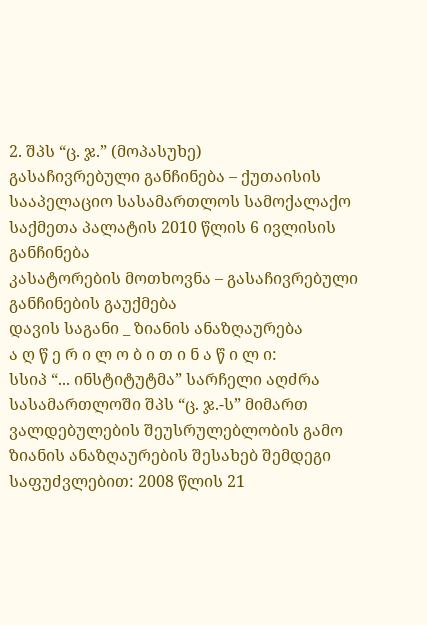2. შპს “ც. ჯ.” (მოპასუხე)
გასაჩივრებული განჩინება – ქუთაისის სააპელაციო სასამართლოს სამოქალაქო საქმეთა პალატის 2010 წლის 6 ივლისის განჩინება
კასატორების მოთხოვნა – გასაჩივრებული განჩინების გაუქმება
დავის საგანი _ ზიანის ანაზღაურება
ა ღ წ ე რ ი ლ ო ბ ი თ ი ნ ა წ ი ლ ი:
სსიპ “... ინსტიტუტმა” სარჩელი აღძრა სასამართლოში შპს “ც. ჯ.-ს” მიმართ ვალდებულების შეუსრულებლობის გამო ზიანის ანაზღაურების შესახებ შემდეგი საფუძვლებით: 2008 წლის 21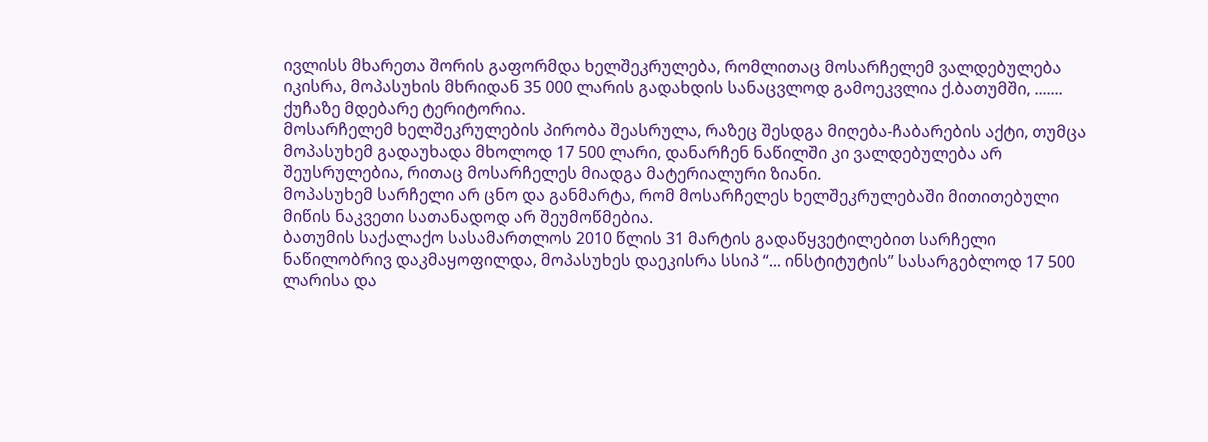ივლისს მხარეთა შორის გაფორმდა ხელშეკრულება, რომლითაც მოსარჩელემ ვალდებულება იკისრა, მოპასუხის მხრიდან 35 000 ლარის გადახდის სანაცვლოდ გამოეკვლია ქ.ბათუმში, ....... ქუჩაზე მდებარე ტერიტორია.
მოსარჩელემ ხელშეკრულების პირობა შეასრულა, რაზეც შესდგა მიღება-ჩაბარების აქტი, თუმცა მოპასუხემ გადაუხადა მხოლოდ 17 500 ლარი, დანარჩენ ნაწილში კი ვალდებულება არ შეუსრულებია, რითაც მოსარჩელეს მიადგა მატერიალური ზიანი.
მოპასუხემ სარჩელი არ ცნო და განმარტა, რომ მოსარჩელეს ხელშეკრულებაში მითითებული მიწის ნაკვეთი სათანადოდ არ შეუმოწმებია.
ბათუმის საქალაქო სასამართლოს 2010 წლის 31 მარტის გადაწყვეტილებით სარჩელი ნაწილობრივ დაკმაყოფილდა, მოპასუხეს დაეკისრა სსიპ “... ინსტიტუტის” სასარგებლოდ 17 500 ლარისა და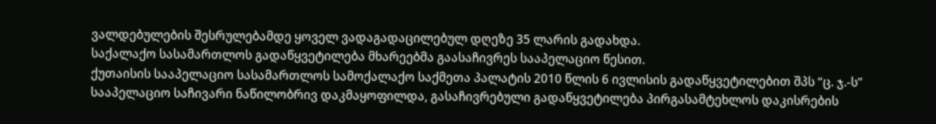ვალდებულების შესრულებამდე ყოველ ვადაგადაცილებულ დღეზე 35 ლარის გადახდა.
საქალაქო სასამართლოს გადაწყვეტილება მხარეებმა გაასაჩივრეს სააპელაციო წესით.
ქუთაისის სააპელაციო სასამართლოს სამოქალაქო საქმეთა პალატის 2010 წლის 6 ივლისის გადაწყვეტილებით შპს “ც. ჯ.-ს” სააპელაციო საჩივარი ნაწილობრივ დაკმაყოფილდა, გასაჩივრებული გადაწყვეტილება პირგასამტეხლოს დაკისრების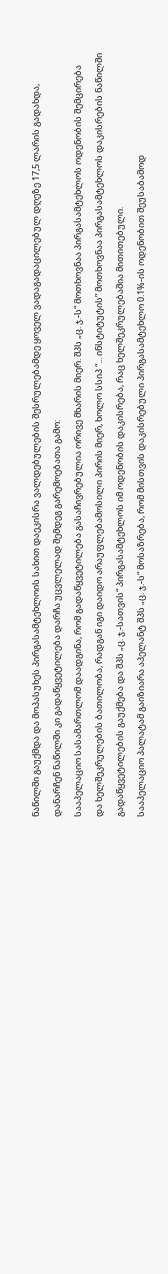ნაწილში გაუქმდა და მოპასუხეს პირგასამტეხლოის სახით დაეკისრა ვალდებულების შესრულებამდე ყოველ ვადაგადაცილებულ დღეზე 17,5 ლარის გადახდა, დანარჩენ ნაწილში კი გადაწყვეტილება დარჩა უცვლელად შემდეგ გარემოებათა გამო:
სააპელაციო სასამართლომ დაადგინა, რომ გადაწყვეტილება გასაჩივრებულია ორივე მხარის მიერ. შპს „ც. ჯ.-ს“ მოთხოვნაა პირგასამტეხლოს ოდენობის შემცირება და ხელშეკრულების ბათილობა, რადგან იგი დაიდო არაუფლებამოსილი პირის მიერ, ხოლო სსიპ “... ინსტიტუტის” მოთხოვნაა პირგასამტეხლოს დაკისრების ნაწილში გადაწყვეტილების გაუქმება და შპს „ც. ჯ.-სათვის“ პირგასამტეხლოს იმ ოდენობის დაკისრება, რაც ხელშეკრულებაშია მითითებული.
სააპელაციო პალატამ გაიზიარა აპელანტ შპს „ც. ჯ.-ს“ მოსაზრება, რომ მისთვის დაკისრებული პირგასამტეხლო 0.1%-ის ოდენობით შეუსაბამოდ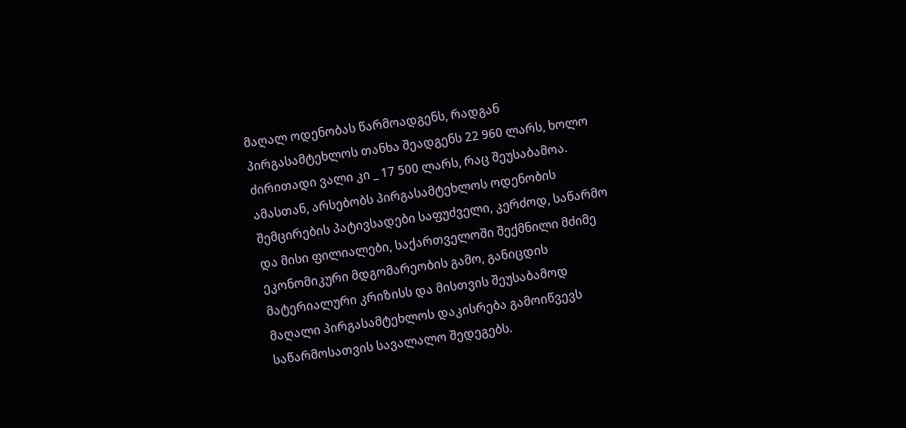მაღალ ოდენობას წარმოადგენს, რადგან პირგასამტეხლოს თანხა შეადგენს 22 960 ლარს, ხოლო ძირითადი ვალი კი _ 17 500 ლარს, რაც შეუსაბამოა. ამასთან, არსებობს პირგასამტეხლოს ოდენობის შემცირების პატივსადები საფუძველი, კერძოდ, საწარმო და მისი ფილიალები, საქართველოში შექმნილი მძიმე ეკონომიკური მდგომარეობის გამო, განიცდის მატერიალური კრიზისს და მისთვის შეუსაბამოდ მაღალი პირგასამტეხლოს დაკისრება გამოიწვევს საწარმოსათვის სავალალო შედეგებს.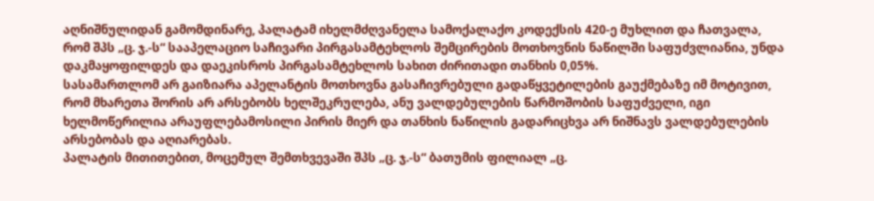აღნიშნულიდან გამომდინარე, პალატამ იხელმძღვანელა სამოქალაქო კოდექსის 420-ე მუხლით და ჩათვალა, რომ შპს „ც. ჯ.-ს“ სააპელაციო საჩივარი პირგასამტეხლოს შემცირების მოთხოვნის ნაწილში საფუძვლიანია, უნდა დაკმაყოფილდეს და დაეკისროს პირგასამტეხლოს სახით ძირითადი თანხის 0,05%.
სასამართლომ არ გაიზიარა აპელანტის მოთხოვნა გასაჩივრებული გადაწყვეტილების გაუქმებაზე იმ მოტივით, რომ მხარეთა შორის არ არსებობს ხელშეკრულება, ანუ ვალდებულების წარმოშობის საფუძველი, იგი ხელმოწერილია არაუფლებამოსილი პირის მიერ და თანხის ნაწილის გადარიცხვა არ ნიშნავს ვალდებულების არსებობას და აღიარებას.
პალატის მითითებით, მოცემულ შემთხვევაში შპს „ც. ჯ.-ს“ ბათუმის ფილიალ „ც.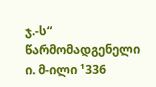ჯ.-ს“ წარმომადგენელი ი. მ-ილი ¹336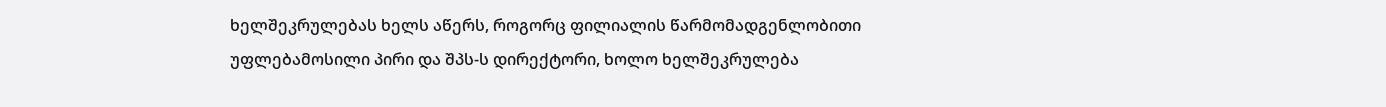ხელშეკრულებას ხელს აწერს, როგორც ფილიალის წარმომადგენლობითი უფლებამოსილი პირი და შპს-ს დირექტორი, ხოლო ხელშეკრულება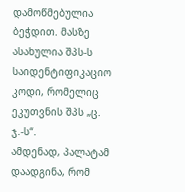დამოწმებულია ბეჭდით. მასზე ასახულია შპს-ს საიდენტიფიკაციო კოდი, რომელიც ეკუთვნის შპს „ც. ჯ.-ს“.
ამდენად, პალატამ დაადგინა, რომ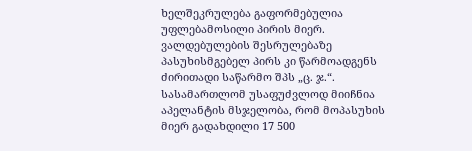ხელშეკრულება გაფორმებულია უფლებამოსილი პირის მიერ. ვალდებულების შესრულებაზე პასუხისმგებელ პირს კი წარმოადგენს ძირითადი საწარმო შპს „ც. ჯ.“.
სასამართლომ უსაფუძვლოდ მიიჩნია აპელანტის მსჯელობა, რომ მოპასუხის მიერ გადახდილი 17 500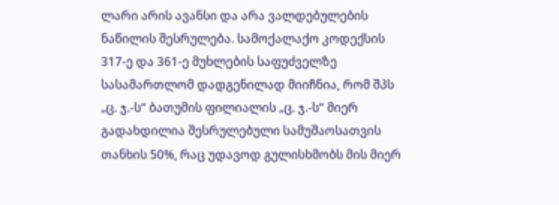ლარი არის ავანსი და არა ვალდებულების ნაწილის შესრულება. სამოქალაქო კოდექსის 317-ე და 361-ე მუხლების საფუძველზე სასამართლომ დადგენილად მიიჩნია, რომ შპს „ც. ჯ.-ს“ ბათუმის ფილიალის „ც. ჯ.-ს“ მიერ გადახდილია შესრულებული სამუშაოსათვის თანხის 50%, რაც უდავოდ გულისხმობს მის მიერ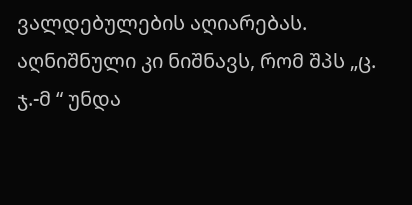ვალდებულების აღიარებას. აღნიშნული კი ნიშნავს, რომ შპს „ც. ჯ.-მ “ უნდა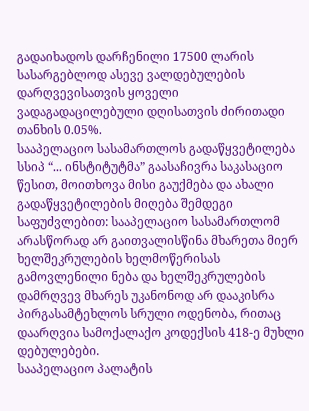გადაიხადოს დარჩენილი 17500 ლარის სასარგებლოდ ასევე ვალდებულების დარღვევისათვის ყოველი ვადაგადაცილებული დღისათვის ძირითადი თანხის 0.05%.
სააპელაციო სასამართლოს გადაწყვეტილება სსიპ “... ინსტიტუტმა” გაასაჩივრა საკასაციო წესით, მოითხოვა მისი გაუქმება და ახალი გადაწყვეტილების მიღება შემდეგი საფუძვლებით: სააპელაციო სასამართლომ არასწორად არ გაითვალისწინა მხარეთა მიერ ხელშეკრულების ხელმოწერისას გამოვლენილი ნება და ხელშეკრულების დამრღვევ მხარეს უკანონოდ არ დააკისრა პირგასამტეხლოს სრული ოდენობა, რითაც დაარღვია სამოქალაქო კოდექსის 418-ე მუხლი დებულებები.
სააპელაციო პალატის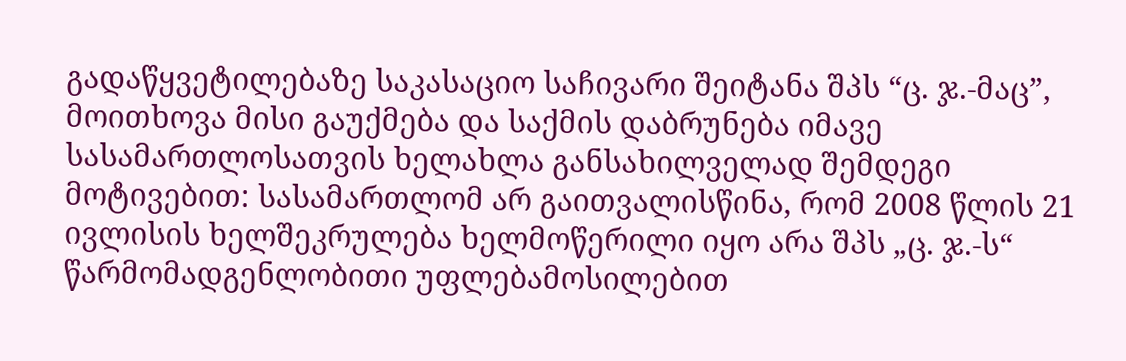გადაწყვეტილებაზე საკასაციო საჩივარი შეიტანა შპს “ც. ჯ.-მაც”, მოითხოვა მისი გაუქმება და საქმის დაბრუნება იმავე სასამართლოსათვის ხელახლა განსახილველად შემდეგი მოტივებით: სასამართლომ არ გაითვალისწინა, რომ 2008 წლის 21 ივლისის ხელშეკრულება ხელმოწერილი იყო არა შპს „ც. ჯ.-ს“ წარმომადგენლობითი უფლებამოსილებით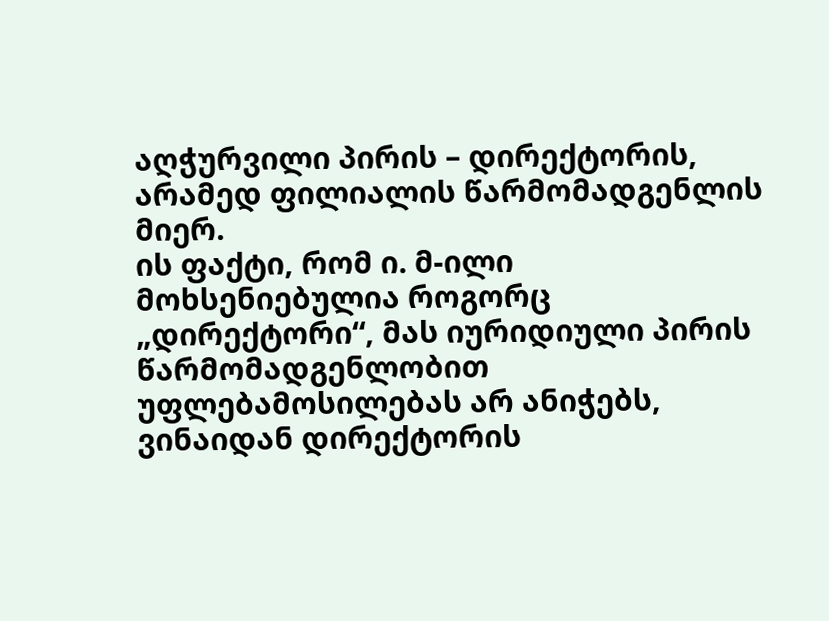აღჭურვილი პირის – დირექტორის, არამედ ფილიალის წარმომადგენლის მიერ.
ის ფაქტი, რომ ი. მ-ილი მოხსენიებულია როგორც „დირექტორი“, მას იურიდიული პირის წარმომადგენლობით უფლებამოსილებას არ ანიჭებს, ვინაიდან დირექტორის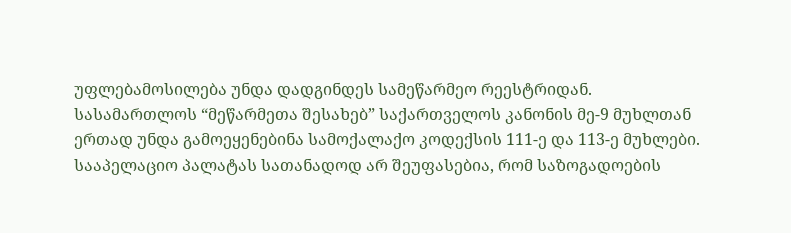უფლებამოსილება უნდა დადგინდეს სამეწარმეო რეესტრიდან.
სასამართლოს “მეწარმეთა შესახებ” საქართველოს კანონის მე-9 მუხლთან ერთად უნდა გამოეყენებინა სამოქალაქო კოდექსის 111-ე და 113-ე მუხლები.
სააპელაციო პალატას სათანადოდ არ შეუფასებია, რომ საზოგადოების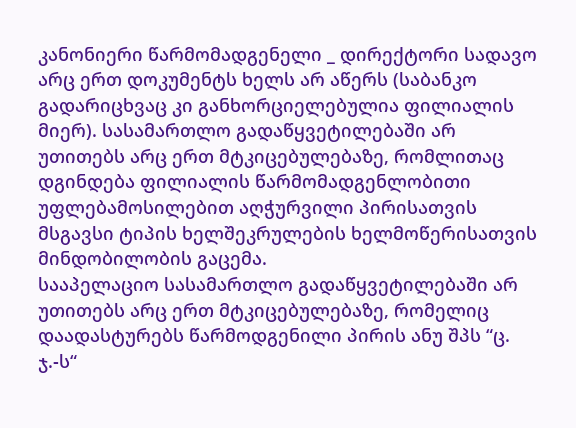კანონიერი წარმომადგენელი _ დირექტორი სადავო არც ერთ დოკუმენტს ხელს არ აწერს (საბანკო გადარიცხვაც კი განხორციელებულია ფილიალის მიერ). სასამართლო გადაწყვეტილებაში არ უთითებს არც ერთ მტკიცებულებაზე, რომლითაც დგინდება ფილიალის წარმომადგენლობითი უფლებამოსილებით აღჭურვილი პირისათვის მსგავსი ტიპის ხელშეკრულების ხელმოწერისათვის მინდობილობის გაცემა.
სააპელაციო სასამართლო გადაწყვეტილებაში არ უთითებს არც ერთ მტკიცებულებაზე, რომელიც დაადასტურებს წარმოდგენილი პირის ანუ შპს “ც. ჯ.-ს“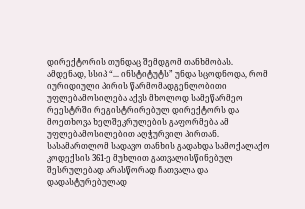დირექტორის თუნდაც შემდგომ თანხმობას.
ამდენად, სსიპ “... ინსტიტუტს” უნდა სცოდნოდა, რომ იურიდიული პირის წარმომადგენლობითი უფლებამოსილება აქვს მხოლოდ სამეწარმეო რეესტრში რეგისტრირებულ დირექტორს და მოეთხოვა ხელშეკრულების გაფორმება ამ უფლებამოსილებით აღჭურვილ პირთან.
სასამართლომ სადავო თანხის გადახდა სამოქალაქო კოდექსის 361-ე მუხლით გათვალისწინებულ შესრულებად არასწორად ჩათვალა და დადასტურებულად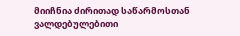მიიჩნია ძირითად საწარმოსთან ვალდებულებითი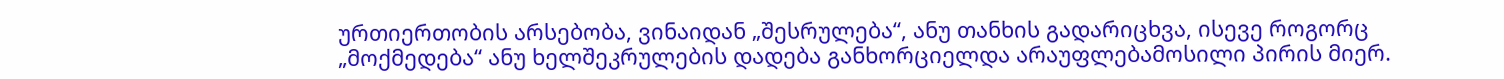ურთიერთობის არსებობა, ვინაიდან „შესრულება“, ანუ თანხის გადარიცხვა, ისევე როგორც „მოქმედება“ ანუ ხელშეკრულების დადება განხორციელდა არაუფლებამოსილი პირის მიერ.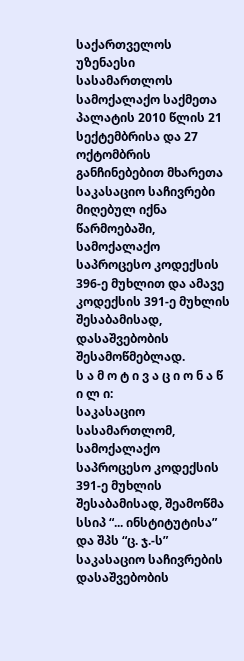საქართველოს უზენაესი სასამართლოს სამოქალაქო საქმეთა პალატის 2010 წლის 21 სექტემბრისა და 27 ოქტომბრის განჩინებებით მხარეთა საკასაციო საჩივრები მიღებულ იქნა წარმოებაში, სამოქალაქო საპროცესო კოდექსის 396-ე მუხლით და ამავე კოდექსის 391-ე მუხლის შესაბამისად, დასაშვებობის შესამოწმებლად.
ს ა მ ო ტ ი ვ ა ც ი ო ნ ა წ ი ლ ი:
საკასაციო სასამართლომ, სამოქალაქო საპროცესო კოდექსის 391-ე მუხლის შესაბამისად, შეამოწმა სსიპ “... ინსტიტუტისა” და შპს “ც. ჯ.-ს” საკასაციო საჩივრების დასაშვებობის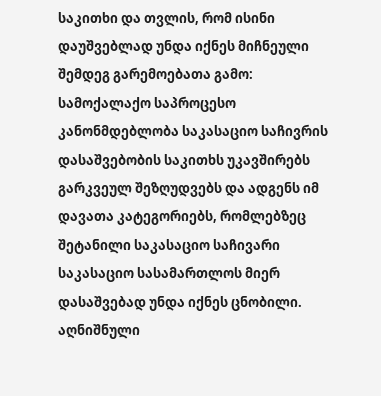საკითხი და თვლის, რომ ისინი დაუშვებლად უნდა იქნეს მიჩნეული შემდეგ გარემოებათა გამო:
სამოქალაქო საპროცესო კანონმდებლობა საკასაციო საჩივრის დასაშვებობის საკითხს უკავშირებს გარკვეულ შეზღუდვებს და ადგენს იმ დავათა კატეგორიებს, რომლებზეც შეტანილი საკასაციო საჩივარი საკასაციო სასამართლოს მიერ დასაშვებად უნდა იქნეს ცნობილი. აღნიშნული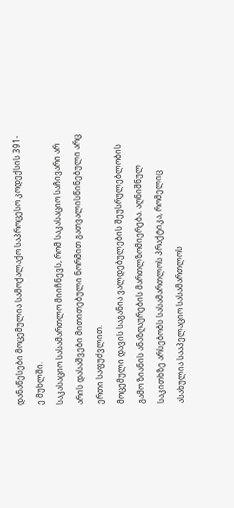დანაწესები მოცემულია სამოქალაქო საპროცესო კოდექსის 391-ე მუხლში.
საკასაციო სასამართლო მიიჩნევს, რომ საკასაციო საჩივარი არ არის დასაშვები მითითებული ნორმით გათვალისწინებული არც ერთი საფუძვლით.
მოცემული დავის საგანია ვალდებულების შეუსრულებლობის გამო ზიანის ანაზღაურების მართლზომიერება. აღნიშნულ საკითხზე არსებობს სასამართლოს პრაქტიკა, რომელიც ასახულია სააპელაციო სასამართლოს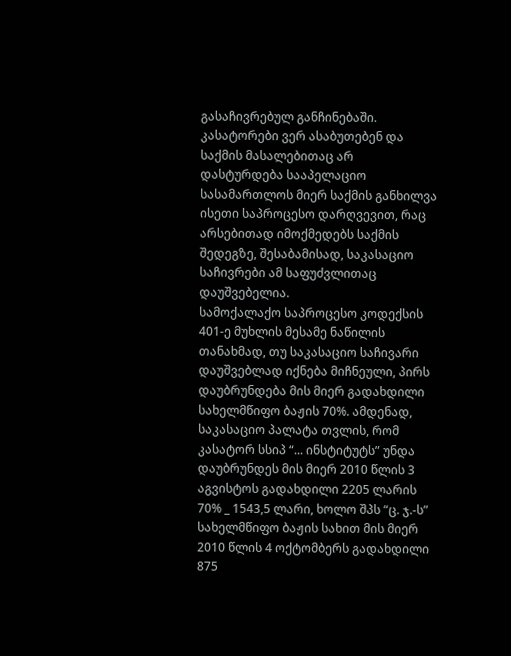გასაჩივრებულ განჩინებაში.
კასატორები ვერ ასაბუთებენ და საქმის მასალებითაც არ დასტურდება სააპელაციო სასამართლოს მიერ საქმის განხილვა ისეთი საპროცესო დარღვევით, რაც არსებითად იმოქმედებს საქმის შედეგზე, შესაბამისად, საკასაციო საჩივრები ამ საფუძვლითაც დაუშვებელია.
სამოქალაქო საპროცესო კოდექსის 401-ე მუხლის მესამე ნაწილის თანახმად, თუ საკასაციო საჩივარი დაუშვებლად იქნება მიჩნეული, პირს დაუბრუნდება მის მიერ გადახდილი სახელმწიფო ბაჟის 70%. ამდენად, საკასაციო პალატა თვლის, რომ კასატორ სსიპ “... ინსტიტუტს” უნდა დაუბრუნდეს მის მიერ 2010 წლის 3 აგვისტოს გადახდილი 2205 ლარის 70% _ 1543,5 ლარი, ხოლო შპს “ც. ჯ.-ს” სახელმწიფო ბაჟის სახით მის მიერ 2010 წლის 4 ოქტომბერს გადახდილი 875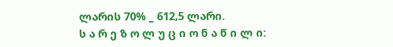ლარის 70% _ 612,5 ლარი.
ს ა რ ე ზ ო ლ უ ც ი ო ნ ა წ ი ლ ი: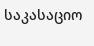საკასაციო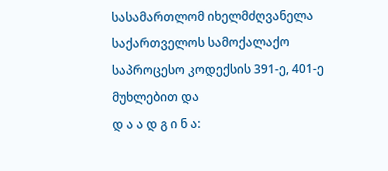სასამართლომ იხელმძღვანელა საქართველოს სამოქალაქო საპროცესო კოდექსის 391-ე, 401-ე მუხლებით და
დ ა ა დ გ ი ნ ა: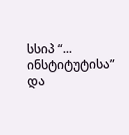სსიპ “... ინსტიტუტისა” და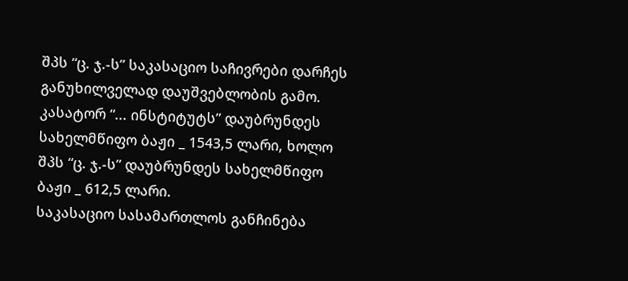შპს “ც. ჯ.-ს” საკასაციო საჩივრები დარჩეს განუხილველად დაუშვებლობის გამო.
კასატორ “... ინსტიტუტს” დაუბრუნდეს სახელმწიფო ბაჟი _ 1543,5 ლარი, ხოლო შპს “ც. ჯ.-ს” დაუბრუნდეს სახელმწიფო ბაჟი _ 612,5 ლარი.
საკასაციო სასამართლოს განჩინება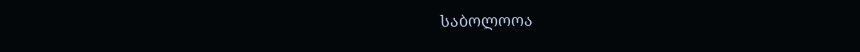საბოლოოა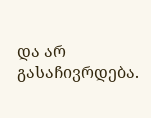და არ გასაჩივრდება.